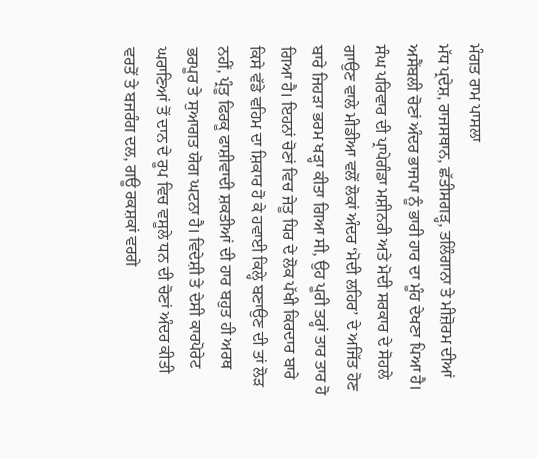ਮੰਗਤ ਰਾਮ ਪਾਸਲਾ
ਮੱਧ ਪ੍ਰਦੇਸ਼, ਰਾਜਸਥਾਨ, ਛੱਤੀਸਗੜ੍ਹ, ਤਲਿੰਗਾਨਾ ਤੇ ਮੀਜ਼ੋਰਮ ਦੀਆਂ ਅਸੈਂਬਲੀ ਚੋਣਾਂ ਅੰਦਰ ਭਾਜਪਾ ਨੂੰ ਭਾਰੀ ਹਾਰ ਦਾ ਮੂੰਹ ਦੇਖਣਾ ਪਿਆ ਹੈ। ਸੰਘ ਪਰਿਵਾਰ ਦੀ ਪ੍ਰਾਪੇਗੰਡਾ ਮਸ਼ੀਨਰੀ ਅਤੇ ਮੋਦੀ ਸਰਕਾਰ ਦੇ ਸੋਹਲੇ ਗਾਉਣ ਵਾਲੇ ਮੀਡੀਆ ਵਲੋਂ ਲੋਕਾਂ ਅੰਦਰ ‘ਮੋਦੀ ਲਹਿਰ’ ਦੇ ਅਜਿੱਤ ਹੋਣ ਬਾਰੇ ਜਿਹੜਾ ਭਰਮ ਖੜ੍ਹਾ ਕੀਤਾ ਗਿਆ ਸੀ, ਉਹ ਪੂਰੀ ਤਰ੍ਹਾਂ ਤਾਰ ਤਾਰ ਹੋ ਗਿਆ ਹੈ। ਇਹਨਾਂ ਚੋਣਾਂ ਵਿਚ ਜੇਤੂ ਧਿਰ ਦੇ ਲੋਕ ਪੱਖੀ ਕਿਰਦਾਰ ਬਾਰੇ ਕਿਸੇ ਵੱਡੇ ਵਹਿਮ ਦਾ ਸ਼ਿਕਾਰ ਹੋ ਕੇ ਹਵਾਈ ਕਿਲ੍ਹੇ ਬਣਾਉਣ ਦੀ ਤਾਂ ਲੋੜ ਨਹੀਂ, ਪ੍ਰੰਤੂ ਫਿਰਕੂ ਫਾਸ਼ੀਵਾਦੀ ਸ਼ਕਤੀਆਂ ਦੀ ਹਾਰ ਬਹੁਤ ਹੀ ਅਰਥ ਭਰਪੂਰ ਤੇ ਸੁਆਗਤ ਯੋਗ ਘਟਨਾ ਹੈ। ਵਿਦੇਸ਼ੀ ਤੇ ਦੇਸੀ ਕਾਰਪੋਰੇਟ ਘਰਾਣਿਆਂ ਤੋਂ ਦਾਨ ਦੇ ਰੂਪ ਵਿਚ ਵਸੂਲੇ ਧਨ ਦੀ ਚੋਣਾਂ ਅੰਦਰ ਕੀਤੀ ਵਰਤੋਂ ਤੇ ਬਜਰੰਗ ਦਲ, ਗਊ ਰਕਸ਼ਕਾਂ ਵਰਗੇ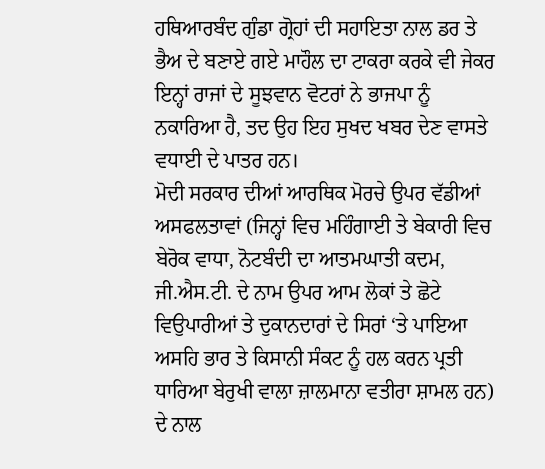ਹਥਿਆਰਬੰਦ ਗੁੰਡਾ ਗ੍ਰੋਹਾਂ ਦੀ ਸਹਾਇਤਾ ਨਾਲ ਡਰ ਤੇ ਭੈਅ ਦੇ ਬਣਾਏ ਗਏ ਮਾਹੌਲ ਦਾ ਟਾਕਰਾ ਕਰਕੇ ਵੀ ਜੇਕਰ ਇਨ੍ਹਾਂ ਰਾਜਾਂ ਦੇ ਸੂਝਵਾਨ ਵੋਟਰਾਂ ਨੇ ਭਾਜਪਾ ਨੂੰ ਨਕਾਰਿਆ ਹੈ, ਤਦ ਉਹ ਇਹ ਸੁਖਦ ਖਬਰ ਦੇਣ ਵਾਸਤੇ ਵਧਾਈ ਦੇ ਪਾਤਰ ਹਨ।
ਮੋਦੀ ਸਰਕਾਰ ਦੀਆਂ ਆਰਥਿਕ ਮੋਰਚੇ ਉਪਰ ਵੱਡੀਆਂ ਅਸਫਲਤਾਵਾਂ (ਜਿਨ੍ਹਾਂ ਵਿਚ ਮਹਿੰਗਾਈ ਤੇ ਬੇਕਾਰੀ ਵਿਚ ਬੇਰੋਕ ਵਾਧਾ, ਨੋਟਬੰਦੀ ਦਾ ਆਤਮਘਾਤੀ ਕਦਮ, ਜੀ.ਐਸ.ਟੀ. ਦੇ ਨਾਮ ਉਪਰ ਆਮ ਲੋਕਾਂ ਤੇ ਛੋਟੇ ਵਿਉਪਾਰੀਆਂ ਤੇ ਦੁਕਾਨਦਾਰਾਂ ਦੇ ਸਿਰਾਂ ‘ਤੇ ਪਾਇਆ ਅਸਹਿ ਭਾਰ ਤੇ ਕਿਸਾਨੀ ਸੰਕਟ ਨੂੰ ਹਲ ਕਰਨ ਪ੍ਰਤੀ ਧਾਰਿਆ ਬੇਰੁਖੀ ਵਾਲਾ ਜ਼ਾਲਮਾਨਾ ਵਤੀਰਾ ਸ਼ਾਮਲ ਹਨ) ਦੇ ਨਾਲ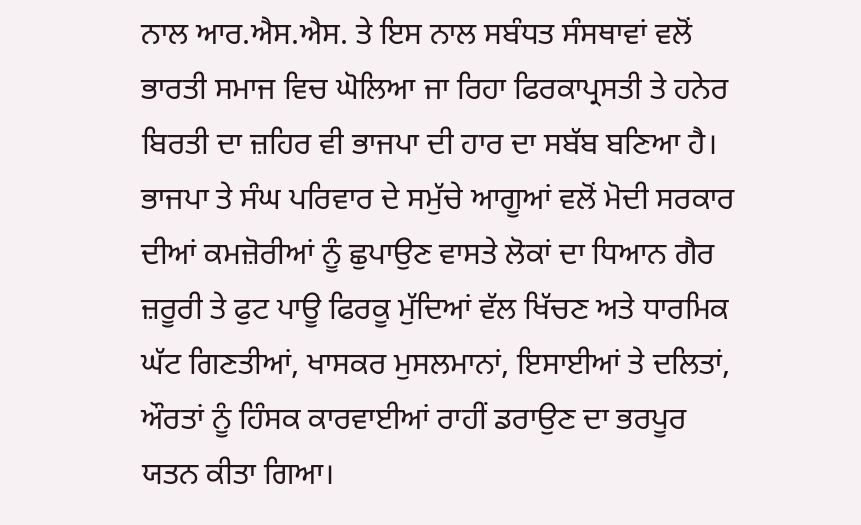ਨਾਲ ਆਰ.ਐਸ.ਐਸ. ਤੇ ਇਸ ਨਾਲ ਸਬੰਧਤ ਸੰਸਥਾਵਾਂ ਵਲੋਂ ਭਾਰਤੀ ਸਮਾਜ ਵਿਚ ਘੋਲਿਆ ਜਾ ਰਿਹਾ ਫਿਰਕਾਪ੍ਰਸਤੀ ਤੇ ਹਨੇਰ ਬਿਰਤੀ ਦਾ ਜ਼ਹਿਰ ਵੀ ਭਾਜਪਾ ਦੀ ਹਾਰ ਦਾ ਸਬੱਬ ਬਣਿਆ ਹੈ। ਭਾਜਪਾ ਤੇ ਸੰਘ ਪਰਿਵਾਰ ਦੇ ਸਮੁੱਚੇ ਆਗੂਆਂ ਵਲੋਂ ਮੋਦੀ ਸਰਕਾਰ ਦੀਆਂ ਕਮਜ਼ੋਰੀਆਂ ਨੂੰ ਛੁਪਾਉਣ ਵਾਸਤੇ ਲੋਕਾਂ ਦਾ ਧਿਆਨ ਗੈਰ ਜ਼ਰੂਰੀ ਤੇ ਫੁਟ ਪਾਊ ਫਿਰਕੂ ਮੁੱਦਿਆਂ ਵੱਲ ਖਿੱਚਣ ਅਤੇ ਧਾਰਮਿਕ ਘੱਟ ਗਿਣਤੀਆਂ, ਖਾਸਕਰ ਮੁਸਲਮਾਨਾਂ, ਇਸਾਈਆਂ ਤੇ ਦਲਿਤਾਂ, ਔਰਤਾਂ ਨੂੰ ਹਿੰਸਕ ਕਾਰਵਾਈਆਂ ਰਾਹੀਂ ਡਰਾਉਣ ਦਾ ਭਰਪੂਰ ਯਤਨ ਕੀਤਾ ਗਿਆ।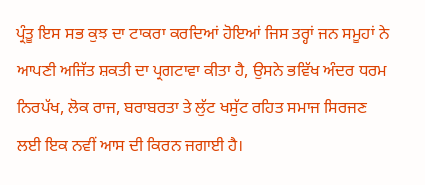ਪ੍ਰੰਤੂ ਇਸ ਸਭ ਕੁਝ ਦਾ ਟਾਕਰਾ ਕਰਦਿਆਂ ਹੋਇਆਂ ਜਿਸ ਤਰ੍ਹਾਂ ਜਨ ਸਮੂਹਾਂ ਨੇ ਆਪਣੀ ਅਜਿੱਤ ਸ਼ਕਤੀ ਦਾ ਪ੍ਰਗਟਾਵਾ ਕੀਤਾ ਹੈ, ਉਸਨੇ ਭਵਿੱਖ ਅੰਦਰ ਧਰਮ ਨਿਰਪੱਖ, ਲੋਕ ਰਾਜ, ਬਰਾਬਰਤਾ ਤੇ ਲੁੱਟ ਖਸੁੱਟ ਰਹਿਤ ਸਮਾਜ ਸਿਰਜਣ ਲਈ ਇਕ ਨਵੀਂ ਆਸ ਦੀ ਕਿਰਨ ਜਗਾਈ ਹੈ।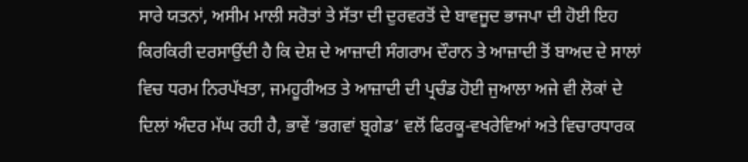ਸਾਰੇ ਯਤਨਾਂ, ਅਸੀਮ ਮਾਲੀ ਸਰੋਤਾਂ ਤੇ ਸੱਤਾ ਦੀ ਦੁਰਵਰਤੋਂ ਦੇ ਬਾਵਜੂਦ ਭਾਜਪਾ ਦੀ ਹੋਈ ਇਹ ਕਿਰਕਿਰੀ ਦਰਸਾਉਂਦੀ ਹੈ ਕਿ ਦੇਸ਼ ਦੇ ਆਜ਼ਾਦੀ ਸੰਗਰਾਮ ਦੌਰਾਨ ਤੇ ਆਜ਼ਾਦੀ ਤੋਂ ਬਾਅਦ ਦੇ ਸਾਲਾਂ ਵਿਚ ਧਰਮ ਨਿਰਪੱਖਤਾ, ਜਮਹੂਰੀਅਤ ਤੇ ਆਜ਼ਾਦੀ ਦੀ ਪ੍ਰਚੰਡ ਹੋਈ ਜੁਆਲਾ ਅਜੇ ਵੀ ਲੋਕਾਂ ਦੇ ਦਿਲਾਂ ਅੰਦਰ ਮੱਘ ਰਹੀ ਹੈ, ਭਾਵੇਂ ‘ਭਗਵਾਂ ਬ੍ਰਗੇਡ’ ਵਲੋਂ ਫਿਰਕੂ-ਵਖਰੇਵਿਆਂ ਅਤੇ ਵਿਚਾਰਧਾਰਕ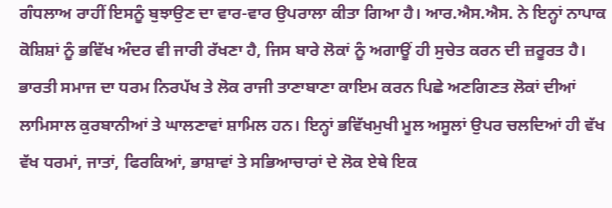ਗੰਧਲਾਅ ਰਾਹੀਂ ਇਸਨੂੰ ਬੁਝਾਉਣ ਦਾ ਵਾਰ-ਵਾਰ ਉਪਰਾਲਾ ਕੀਤਾ ਗਿਆ ਹੈ। ਆਰ.ਐਸ.ਐਸ. ਨੇ ਇਨ੍ਹਾਂ ਨਾਪਾਕ ਕੋਸ਼ਿਸ਼ਾਂ ਨੂੰ ਭਵਿੱਖ ਅੰਦਰ ਵੀ ਜਾਰੀ ਰੱਖਣਾ ਹੈ, ਜਿਸ ਬਾਰੇ ਲੋਕਾਂ ਨੂੰ ਅਗਾਊਂ ਹੀ ਸੁਚੇਤ ਕਰਨ ਦੀ ਜ਼ਰੂਰਤ ਹੈ।
ਭਾਰਤੀ ਸਮਾਜ ਦਾ ਧਰਮ ਨਿਰਪੱਖ ਤੇ ਲੋਕ ਰਾਜੀ ਤਾਣਾਬਾਣਾ ਕਾਇਮ ਕਰਨ ਪਿਛੇ ਅਣਗਿਣਤ ਲੋਕਾਂ ਦੀਆਂ ਲਾਮਿਸਾਲ ਕੁਰਬਾਨੀਆਂ ਤੇ ਘਾਲਣਾਵਾਂ ਸ਼ਾਮਿਲ ਹਨ। ਇਨ੍ਹਾਂ ਭਵਿੱਖਮੁਖੀ ਮੂਲ ਅਸੂਲਾਂ ਉਪਰ ਚਲਦਿਆਂ ਹੀ ਵੱਖ ਵੱਖ ਧਰਮਾਂ, ਜਾਤਾਂ, ਫਿਰਕਿਆਂ, ਭਾਸ਼ਾਵਾਂ ਤੇ ਸਭਿਆਚਾਰਾਂ ਦੇ ਲੋਕ ਏਥੇ ਇਕ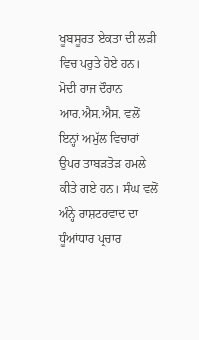ਖੂਬਸੂਰਤ ਏਕਤਾ ਦੀ ਲੜੀ ਵਿਚ ਪਰੁਤੇ ਹੋਏ ਹਨ। ਮੋਦੀ ਰਾਜ ਦੌਰਾਨ ਆਰ.ਐਸ.ਐਸ. ਵਲੋਂ ਇਨ੍ਹਾਂ ਅਮੁੱਲ ਵਿਚਾਰਾਂ ਉਪਰ ਤਾਬੜਤੋੜ ਹਮਲੇ ਕੀਤੇ ਗਏ ਹਨ। ਸੰਘ ਵਲੋਂ ਅੰਨ੍ਹੇ ਰਾਸ਼ਟਰਵਾਦ ਦਾ ਧੂੰਆਂਧਾਰ ਪ੍ਰਚਾਰ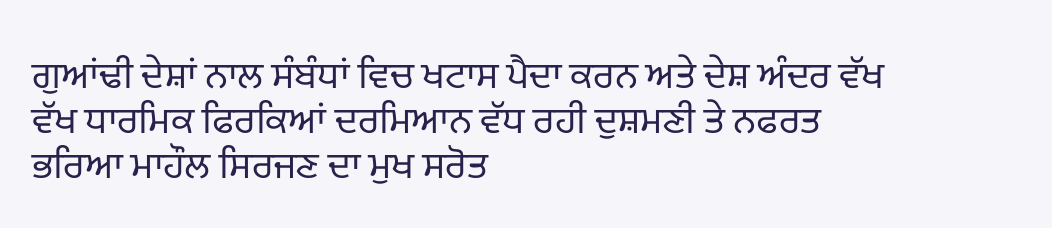ਗੁਆਂਢੀ ਦੇਸ਼ਾਂ ਨਾਲ ਸੰਬੰਧਾਂ ਵਿਚ ਖਟਾਸ ਪੈਦਾ ਕਰਨ ਅਤੇ ਦੇਸ਼ ਅੰਦਰ ਵੱਖ ਵੱਖ ਧਾਰਮਿਕ ਫਿਰਕਿਆਂ ਦਰਮਿਆਨ ਵੱਧ ਰਹੀ ਦੁਸ਼ਮਣੀ ਤੇ ਨਫਰਤ ਭਰਿਆ ਮਾਹੌਲ ਸਿਰਜਣ ਦਾ ਮੁਖ ਸਰੋਤ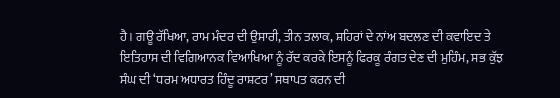ਹੈ। ਗਊ ਰੱਖਿਆ, ਰਾਮ ਮੰਦਰ ਦੀ ਉਸਾਰੀ, ਤੀਨ ਤਲਾਕ, ਸ਼ਹਿਰਾਂ ਦੇ ਨਾਂਅ ਬਦਲਣ ਦੀ ਕਵਾਇਦ ਤੇ ਇਤਿਹਾਸ ਦੀ ਵਿਗਿਆਨਕ ਵਿਆਖਿਆ ਨੂੰ ਰੱਦ ਕਰਕੇ ਇਸਨੂੰ ਫਿਰਕੂ ਰੰਗਤ ਦੇਣ ਦੀ ਮੁਹਿੰਮ, ਸਭ ਕੁੱਝ ਸੰਘ ਦੀ ‘ਧਰਮ ਅਧਾਰਤ ਹਿੰਦੂ ਰਾਸ਼ਟਰ’ ਸਥਾਪਤ ਕਰਨ ਦੀ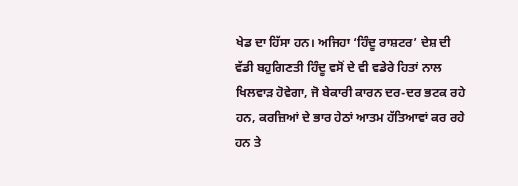ਖੇਡ ਦਾ ਹਿੱਸਾ ਹਨ। ਅਜਿਹਾ ‘ਹਿੰਦੂ ਰਾਸ਼ਟਰ’ ਦੇਸ਼ ਦੀ ਵੱਡੀ ਬਹੁਗਿਣਤੀ ਹਿੰਦੂ ਵਸੋਂ ਦੇ ਵੀ ਵਡੇਰੇ ਹਿਤਾਂ ਨਾਲ ਖਿਲਵਾੜ ਹੋਵੇਗਾ, ਜੋ ਬੇਕਾਰੀ ਕਾਰਨ ਦਰ-ਦਰ ਭਟਕ ਰਹੇ ਹਨ, ਕਰਜ਼ਿਆਂ ਦੇ ਭਾਰ ਹੇਠਾਂ ਆਤਮ ਹੱਤਿਆਵਾਂ ਕਰ ਰਹੇ ਹਨ ਤੇ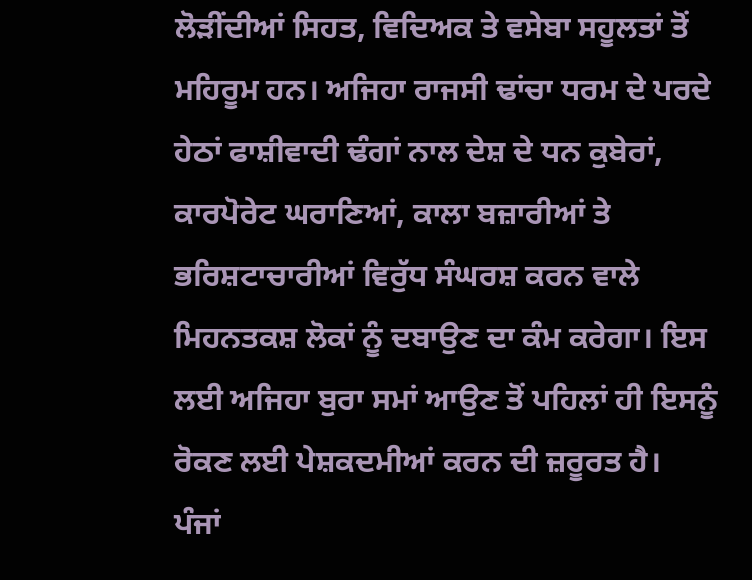ਲੋੜੀਂਦੀਆਂ ਸਿਹਤ, ਵਿਦਿਅਕ ਤੇ ਵਸੇਬਾ ਸਹੂਲਤਾਂ ਤੋਂ ਮਹਿਰੂਮ ਹਨ। ਅਜਿਹਾ ਰਾਜਸੀ ਢਾਂਚਾ ਧਰਮ ਦੇ ਪਰਦੇ ਹੇਠਾਂ ਫਾਸ਼ੀਵਾਦੀ ਢੰਗਾਂ ਨਾਲ ਦੇਸ਼ ਦੇ ਧਨ ਕੁਬੇਰਾਂ, ਕਾਰਪੋਰੇਟ ਘਰਾਣਿਆਂ, ਕਾਲਾ ਬਜ਼ਾਰੀਆਂ ਤੇ ਭਰਿਸ਼ਟਾਚਾਰੀਆਂ ਵਿਰੁੱਧ ਸੰਘਰਸ਼ ਕਰਨ ਵਾਲੇ ਮਿਹਨਤਕਸ਼ ਲੋਕਾਂ ਨੂੰ ਦਬਾਉਣ ਦਾ ਕੰਮ ਕਰੇਗਾ। ਇਸ ਲਈ ਅਜਿਹਾ ਬੁਰਾ ਸਮਾਂ ਆਉਣ ਤੋਂ ਪਹਿਲਾਂ ਹੀ ਇਸਨੂੰ ਰੋਕਣ ਲਈ ਪੇਸ਼ਕਦਮੀਆਂ ਕਰਨ ਦੀ ਜ਼ਰੂਰਤ ਹੈ।
ਪੰਜਾਂ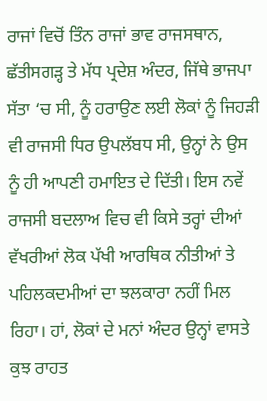ਰਾਜਾਂ ਵਿਚੋਂ ਤਿੰਨ ਰਾਜਾਂ ਭਾਵ ਰਾਜਸਥਾਨ, ਛੱਤੀਸਗੜ੍ਹ ਤੇ ਮੱਧ ਪ੍ਰਦੇਸ਼ ਅੰਦਰ, ਜਿੱਥੇ ਭਾਜਪਾ ਸੱਤਾ ‘ਚ ਸੀ, ਨੂੰ ਹਰਾਉਣ ਲਈ ਲੋਕਾਂ ਨੂੰ ਜਿਹੜੀ ਵੀ ਰਾਜਸੀ ਧਿਰ ਉਪਲੱਬਧ ਸੀ, ਉਨ੍ਹਾਂ ਨੇ ਉਸ ਨੂੰ ਹੀ ਆਪਣੀ ਹਮਾਇਤ ਦੇ ਦਿੱਤੀ। ਇਸ ਨਵੇਂ ਰਾਜਸੀ ਬਦਲਾਅ ਵਿਚ ਵੀ ਕਿਸੇ ਤਰ੍ਹਾਂ ਦੀਆਂ ਵੱਖਰੀਆਂ ਲੋਕ ਪੱਖੀ ਆਰਥਿਕ ਨੀਤੀਆਂ ਤੇ ਪਹਿਲਕਦਮੀਆਂ ਦਾ ਝਲਕਾਰਾ ਨਹੀਂ ਮਿਲ ਰਿਹਾ। ਹਾਂ, ਲੋਕਾਂ ਦੇ ਮਨਾਂ ਅੰਦਰ ਉਨ੍ਹਾਂ ਵਾਸਤੇ ਕੁਝ ਰਾਹਤ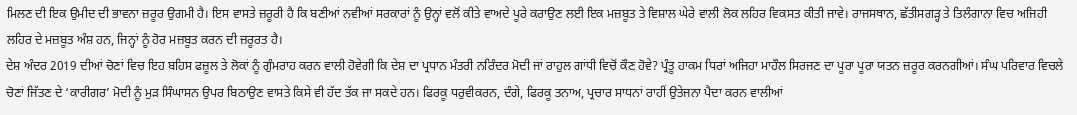ਮਿਲਣ ਦੀ ਇਕ ਉਮੀਦ ਦੀ ਭਾਵਨਾ ਜ਼ਰੂਰ ਉਗਮੀ ਹੈ। ਇਸ ਵਾਸਤੇ ਜ਼ਰੂਰੀ ਹੈ ਕਿ ਬਣੀਆਂ ਨਵੀਆਂ ਸਰਕਾਰਾਂ ਨੂੰ ਉਨ੍ਹਾਂ ਵਲੋਂ ਕੀਤੇ ਵਾਅਦੇ ਪੂਰੇ ਕਰਾਉਣ ਲਈ ਇਕ ਮਜ਼ਬੂਤ ਤੇ ਵਿਸ਼ਾਲ ਘੇਰੇ ਵਾਲੀ ਲੋਕ ਲਹਿਰ ਵਿਕਸਤ ਕੀਤੀ ਜਾਵੇ। ਰਾਜਸਥਾਨ, ਛੱਤੀਸਗੜ੍ਹ ਤੇ ਤਿਲੰਗਾਨਾ ਵਿਚ ਅਜਿਹੀ ਲਹਿਰ ਦੇ ਮਜ਼ਬੂਤ ਅੰਸ਼ ਹਨ, ਜਿਨ੍ਹਾਂ ਨੂੰ ਹੋਰ ਮਜ਼ਬੂਤ ਕਰਨ ਦੀ ਜ਼ਰੂਰਤ ਹੈ।
ਦੇਸ਼ ਅੰਦਰ 2019 ਦੀਆਂ ਚੋਣਾਂ ਵਿਚ ਇਹ ਬਹਿਸ ਫਜ਼ੂਲ ਤੇ ਲੋਕਾਂ ਨੂੰ ਗੁੰਮਰਾਹ ਕਰਨ ਵਾਲੀ ਹੋਵੇਗੀ ਕਿ ਦੇਸ਼ ਦਾ ਪ੍ਰਧਾਨ ਮੰਤਰੀ ਨਰਿੰਦਰ ਮੋਦੀ ਜਾਂ ਰਾਹੁਲ ਗਾਂਧੀ ਵਿਚੋਂ ਕੌਣ ਹੋਵੇ? ਪ੍ਰੰਤੂ ਹਾਕਮ ਧਿਰਾਂ ਅਜਿਹਾ ਮਾਹੌਲ ਸਿਰਜਣ ਦਾ ਪੂਰਾ ਪੂਰਾ ਯਤਨ ਜ਼ਰੂਰ ਕਰਨਗੀਆਂ। ਸੰਘ ਪਰਿਵਾਰ ਵਿਚਲੇ ਚੋਣਾਂ ਜਿੱਤਣ ਦੇ ‘ਕਾਰੀਗਰ’ ਮੋਦੀ ਨੂੰ ਮੁੜ ਸਿੰਘਾਸਨ ਉਪਰ ਬਿਠਾਉਣ ਵਾਸਤੇ ਕਿਸੇ ਵੀ ਹੱਦ ਤੱਕ ਜਾ ਸਕਦੇ ਹਨ। ਫਿਰਕੂ ਧਰੁਵੀਕਰਨ, ਦੰਗੇ, ਫਿਰਕੂ ਤਨਾਅ, ਪ੍ਰਚਾਰ ਸਾਧਨਾਂ ਰਾਹੀਂ ਉਤੇਜਨਾ ਪੈਦਾ ਕਰਨ ਵਾਲੀਆਂ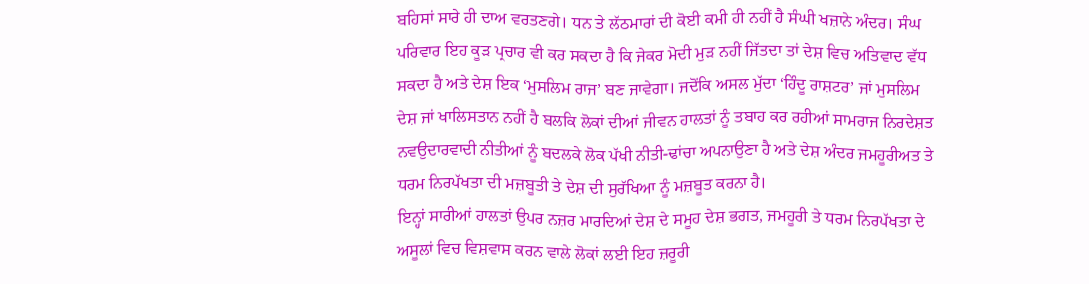ਬਹਿਸਾਂ ਸਾਰੇ ਹੀ ਦਾਅ ਵਰਤਣਗੇ। ਧਨ ਤੇ ਲੱਠਮਾਰਾਂ ਦੀ ਕੋਈ ਕਮੀ ਹੀ ਨਹੀਂ ਹੈ ਸੰਘੀ ਖਜ਼ਾਨੇ ਅੰਦਰ। ਸੰਘ ਪਰਿਵਾਰ ਇਹ ਕੂੜ ਪ੍ਰਚਾਰ ਵੀ ਕਰ ਸਕਦਾ ਹੈ ਕਿ ਜੇਕਰ ਮੋਦੀ ਮੁੜ ਨਹੀਂ ਜਿੱਤਦਾ ਤਾਂ ਦੇਸ਼ ਵਿਚ ਅਤਿਵਾਦ ਵੱਧ ਸਕਦਾ ਹੈ ਅਤੇ ਦੇਸ਼ ਇਕ ‘ਮੁਸਲਿਮ ਰਾਜ’ ਬਣ ਜਾਵੇਗਾ। ਜਦੋਂਕਿ ਅਸਲ ਮੁੱਦਾ ‘ਹਿੰਦੂ ਰਾਸ਼ਟਰ’ ਜਾਂ ਮੁਸਲਿਮ ਦੇਸ਼ ਜਾਂ ਖਾਲਿਸਤਾਨ ਨਹੀਂ ਹੈ ਬਲਕਿ ਲੋਕਾਂ ਦੀਆਂ ਜੀਵਨ ਹਾਲਤਾਂ ਨੂੰ ਤਬਾਹ ਕਰ ਰਹੀਆਂ ਸਾਮਰਾਜ ਨਿਰਦੇਸ਼ਤ ਨਵਉਦਾਰਵਾਦੀ ਨੀਤੀਆਂ ਨੂੰ ਬਦਲਕੇ ਲੋਕ ਪੱਖੀ ਨੀਤੀ-ਢਾਂਚਾ ਅਪਨਾਉਣਾ ਹੈ ਅਤੇ ਦੇਸ਼ ਅੰਦਰ ਜਮਹੂਰੀਅਤ ਤੇ ਧਰਮ ਨਿਰਪੱਖਤਾ ਦੀ ਮਜ਼ਬੂਤੀ ਤੇ ਦੇਸ਼ ਦੀ ਸੁਰੱਖਿਆ ਨੂੰ ਮਜ਼ਬੂਤ ਕਰਨਾ ਹੈ।
ਇਨ੍ਹਾਂ ਸਾਰੀਆਂ ਹਾਲਤਾਂ ਉਪਰ ਨਜ਼ਰ ਮਾਰਦਿਆਂ ਦੇਸ਼ ਦੇ ਸਮੂਹ ਦੇਸ਼ ਭਗਤ, ਜਮਹੂਰੀ ਤੇ ਧਰਮ ਨਿਰਪੱਖਤਾ ਦੇ ਅਸੂਲਾਂ ਵਿਚ ਵਿਸ਼ਵਾਸ ਕਰਨ ਵਾਲੇ ਲੋਕਾਂ ਲਈ ਇਹ ਜ਼ਰੂਰੀ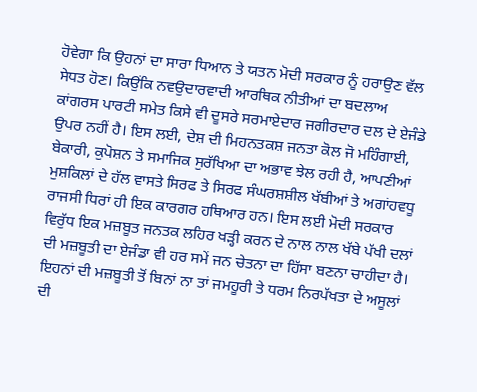ਹੋਵੇਗਾ ਕਿ ਉਹਨਾਂ ਦਾ ਸਾਰਾ ਧਿਆਨ ਤੇ ਯਤਨ ਮੋਦੀ ਸਰਕਾਰ ਨੂੰ ਹਰਾਉਣ ਵੱਲ ਸੇਧਤ ਹੋਣ। ਕਿਉਂਕਿ ਨਵਉਦਾਰਵਾਦੀ ਆਰਥਿਕ ਨੀਤੀਆਂ ਦਾ ਬਦਲਾਅ ਕਾਂਗਰਸ ਪਾਰਟੀ ਸਮੇਤ ਕਿਸੇ ਵੀ ਦੂਸਰੇ ਸਰਮਾਏਦਾਰ ਜਗੀਰਦਾਰ ਦਲ ਦੇ ਏਜੰਡੇ ਉਪਰ ਨਹੀਂ ਹੈ। ਇਸ ਲਈ, ਦੇਸ਼ ਦੀ ਮਿਹਨਤਕਸ਼ ਜਨਤਾ ਕੋਲ ਜੋ ਮਹਿੰਗਾਈ, ਬੇਕਾਰੀ, ਕੁਪੋਸ਼ਨ ਤੇ ਸਮਾਜਿਕ ਸੁਰੱਖਿਆ ਦਾ ਅਭਾਵ ਝੇਲ ਰਹੀ ਹੈ, ਆਪਣੀਆਂ ਮੁਸ਼ਕਿਲਾਂ ਦੇ ਹੱਲ ਵਾਸਤੇ ਸਿਰਫ ਤੇ ਸਿਰਫ ਸੰਘਰਸ਼ਸ਼ੀਲ ਖੱਬੀਆਂ ਤੇ ਅਗਾਂਹਵਧੂ ਰਾਜਸੀ ਧਿਰਾਂ ਹੀ ਇਕ ਕਾਰਗਰ ਹਥਿਆਰ ਹਨ। ਇਸ ਲਈ ਮੋਦੀ ਸਰਕਾਰ ਵਿਰੁੱਧ ਇਕ ਮਜ਼ਬੂਤ ਜਨਤਕ ਲਹਿਰ ਖੜ੍ਹੀ ਕਰਨ ਦੇ ਨਾਲ ਨਾਲ ਖੱਬੇ ਪੱਖੀ ਦਲਾਂ ਦੀ ਮਜ਼ਬੂਤੀ ਦਾ ਏਜੰਡਾ ਵੀ ਹਰ ਸਮੇਂ ਜਨ ਚੇਤਨਾ ਦਾ ਹਿੱਸਾ ਬਣਨਾ ਚਾਹੀਦਾ ਹੈ। ਇਹਨਾਂ ਦੀ ਮਜ਼ਬੂਤੀ ਤੋਂ ਬਿਨਾਂ ਨਾ ਤਾਂ ਜਮਹੂਰੀ ਤੇ ਧਰਮ ਨਿਰਪੱਖਤਾ ਦੇ ਅਸੂਲਾਂ ਦੀ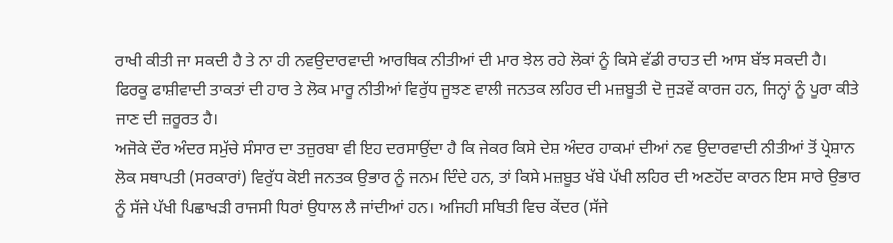ਰਾਖੀ ਕੀਤੀ ਜਾ ਸਕਦੀ ਹੈ ਤੇ ਨਾ ਹੀ ਨਵਉਦਾਰਵਾਦੀ ਆਰਥਿਕ ਨੀਤੀਆਂ ਦੀ ਮਾਰ ਝੇਲ ਰਹੇ ਲੋਕਾਂ ਨੂੰ ਕਿਸੇ ਵੱਡੀ ਰਾਹਤ ਦੀ ਆਸ ਬੱਝ ਸਕਦੀ ਹੈ। ਫਿਰਕੂ ਫਾਸ਼ੀਵਾਦੀ ਤਾਕਤਾਂ ਦੀ ਹਾਰ ਤੇ ਲੋਕ ਮਾਰੂ ਨੀਤੀਆਂ ਵਿਰੁੱਧ ਜੂਝਣ ਵਾਲੀ ਜਨਤਕ ਲਹਿਰ ਦੀ ਮਜ਼ਬੂਤੀ ਦੋ ਜੁੜਵੇਂ ਕਾਰਜ ਹਨ, ਜਿਨ੍ਹਾਂ ਨੂੰ ਪੂਰਾ ਕੀਤੇ ਜਾਣ ਦੀ ਜ਼ਰੂਰਤ ਹੈ।
ਅਜੋਕੇ ਦੌਰ ਅੰਦਰ ਸਮੁੱਚੇ ਸੰਸਾਰ ਦਾ ਤਜ਼ੁਰਬਾ ਵੀ ਇਹ ਦਰਸਾਉਂਦਾ ਹੈ ਕਿ ਜੇਕਰ ਕਿਸੇ ਦੇਸ਼ ਅੰਦਰ ਹਾਕਮਾਂ ਦੀਆਂ ਨਵ ਉਦਾਰਵਾਦੀ ਨੀਤੀਆਂ ਤੋਂ ਪ੍ਰੇਸ਼ਾਨ ਲੋਕ ਸਥਾਪਤੀ (ਸਰਕਾਰਾਂ) ਵਿਰੁੱਧ ਕੋਈ ਜਨਤਕ ਉਭਾਰ ਨੂੰ ਜਨਮ ਦਿੰਦੇ ਹਨ, ਤਾਂ ਕਿਸੇ ਮਜ਼ਬੂਤ ਖੱਬੇ ਪੱਖੀ ਲਹਿਰ ਦੀ ਅਣਹੋਂਦ ਕਾਰਨ ਇਸ ਸਾਰੇ ਉਭਾਰ ਨੂੰ ਸੱਜੇ ਪੱਖੀ ਪਿਛਾਖੜੀ ਰਾਜਸੀ ਧਿਰਾਂ ਉਧਾਲ ਲੈ ਜਾਂਦੀਆਂ ਹਨ। ਅਜਿਹੀ ਸਥਿਤੀ ਵਿਚ ਕੇਂਦਰ (ਸੱਜੇ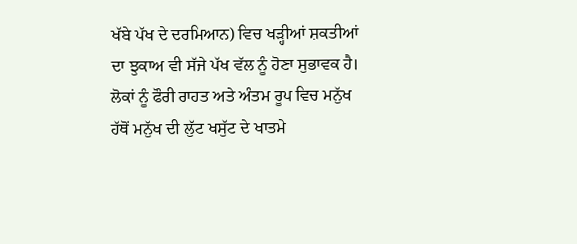ਖੱਬੇ ਪੱਖ ਦੇ ਦਰਮਿਆਨ) ਵਿਚ ਖੜ੍ਹੀਆਂ ਸ਼ਕਤੀਆਂ ਦਾ ਝੁਕਾਅ ਵੀ ਸੱਜੇ ਪੱਖ ਵੱਲ ਨੂੰ ਹੋਣਾ ਸੁਭਾਵਕ ਹੈ। ਲੋਕਾਂ ਨੂੰ ਫੌਰੀ ਰਾਹਤ ਅਤੇ ਅੰਤਮ ਰੂਪ ਵਿਚ ਮਨੁੱਖ ਹੱਥੋਂ ਮਨੁੱਖ ਦੀ ਲੁੱਟ ਖਸੁੱਟ ਦੇ ਖਾਤਮੇ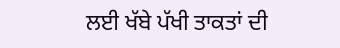ਲਈ ਖੱਬੇ ਪੱਖੀ ਤਾਕਤਾਂ ਦੀ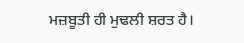ਮਜ਼ਬੂਤੀ ਹੀ ਮੁਢਲੀ ਸ਼ਰਤ ਹੈ।